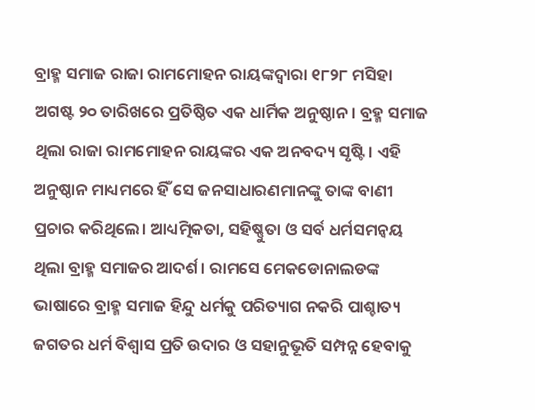ବ୍ରାହ୍ମ ସମାଜ ରାଜା ରାମମୋହନ ରାୟଙ୍କଦ୍ୱାରା ୧୮୨୮ ମସିହା ଅଗଷ୍ଟ ୨୦ ତାରିଖରେ ପ୍ରତିଷ୍ଠିତ ଏକ ଧାର୍ମିକ ଅନୁଷ୍ଠାନ। ବ୍ରହ୍ମ ସମାଜ ଥିଲା ରାଜା ରାମମୋହନ ରାୟଙ୍କର ଏକ ଅନବଦ୍ୟ ସୃଷ୍ଟି। ଏହି ଅନୁଷ୍ଠାନ ମାଧ୍ୟମରେ ହିଁ ସେ ଜନସାଧାରଣମାନଙ୍କୁ ତାଙ୍କ ବାଣୀ ପ୍ରଚାର କରିଥିଲେ। ଆଧ୍ୟତ୍ମିକତା, ସହିଷ୍ଣୁତା ଓ ସର୍ବ ଧର୍ମସମନ୍ୱୟ ଥିଲା ବ୍ରାହ୍ମ ସମାଜର ଆଦର୍ଶ। ରାମସେ ମେକଡୋନାଲଡଙ୍କ ଭାଷାରେ ବ୍ରାହ୍ମ ସମାଜ ହିନ୍ଦୁ ଧର୍ମକୁ ପରିତ୍ୟାଗ ନକରି ପାଶ୍ଚାତ୍ୟ ଜଗତର ଧର୍ମ ବିଶ୍ୱାସ ପ୍ରତି ଉଦାର ଓ ସହାନୁଭୂତି ସମ୍ପନ୍ନ ହେବାକୁ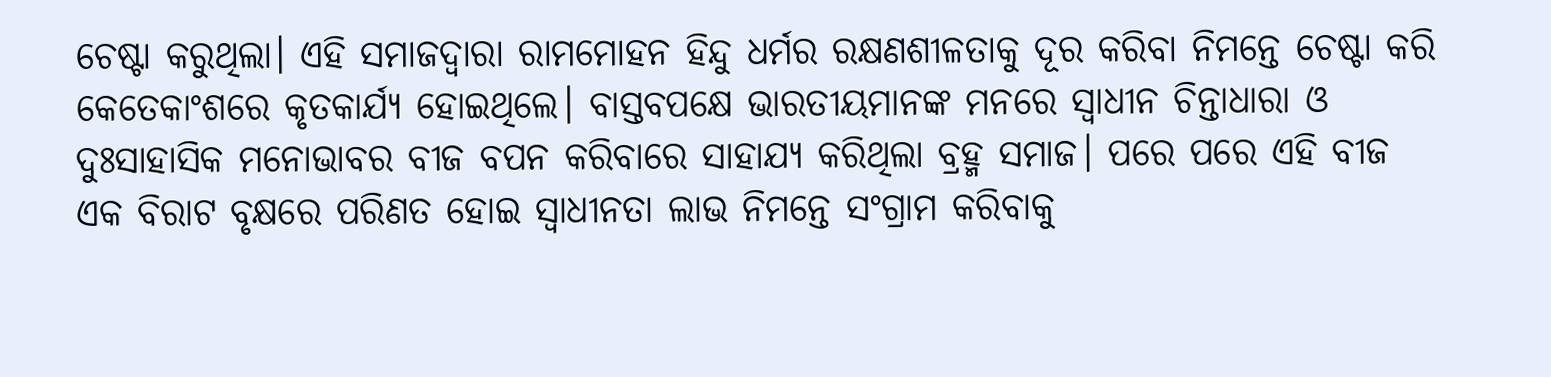ଚେଷ୍ଟା କରୁଥିଲା। ଏହି ସମାଜଦ୍ୱାରା ରାମମୋହନ ହିନ୍ଦୁ ଧର୍ମର ରକ୍ଷଣଶୀଳତାକୁ ଦୂର କରିବା ନିମନ୍ତେ ଚେଷ୍ଟା କରି କେତେକାଂଶରେ କୃତକାର୍ଯ୍ୟ ହୋଇଥିଲେ। ବାସ୍ତବପକ୍ଷେ ଭାରତୀୟମାନଙ୍କ ମନରେ ସ୍ୱାଧୀନ ଚିନ୍ତାଧାରା ଓ ଦୁଃସାହାସିକ ମନୋଭାବର ବୀଜ ବପନ କରିବାରେ ସାହାଯ୍ୟ କରିଥିଲା ବ୍ରହ୍ମ ସମାଜ। ପରେ ପରେ ଏହି ବୀଜ ଏକ ବିରାଟ ବୃକ୍ଷରେ ପରିଣତ ହୋଇ ସ୍ୱାଧୀନତା ଲାଭ ନିମନ୍ତେ ସଂଗ୍ରାମ କରିବାକୁ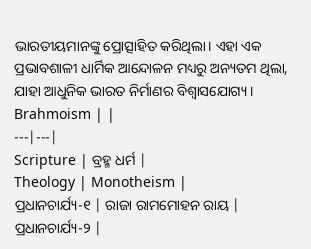ଭାରତୀୟମାନଙ୍କୁ ପ୍ରୋତ୍ସାହିତ କରିଥିଲା। ଏହା ଏକ ପ୍ରଭାବଶାଳୀ ଧାର୍ମିକ ଆନ୍ଦୋଳନ ମଧ୍ୟରୁ ଅନ୍ୟତମ ଥିଲା, ଯାହା ଆଧୁନିକ ଭାରତ ନିର୍ମାଣର ବିଶ୍ୱାସଯୋଗ୍ୟ ।
Brahmoism | |
---|---|
Scripture | ବ୍ରହ୍ମ ଧର୍ମ |
Theology | Monotheism |
ପ୍ରଧାନଚାର୍ଯ୍ୟ-୧ | ରାଜା ରାମମୋହନ ରାୟ |
ପ୍ରଧାନଚାର୍ଯ୍ୟ-୨ |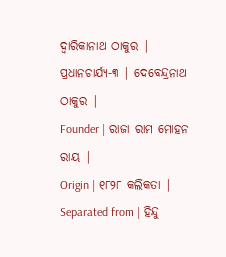ଦ୍ୱାରିକାନାଥ ଠାକୁର |
ପ୍ରଧାନଚାର୍ଯ୍ୟ-୩ | ଦେବେନ୍ଦ୍ରନାଥ ଠାକୁର |
Founder | ରାଜା ରାମ ମୋହନ ରାୟ |
Origin | ୧୮୨୮ କଲିକତା |
Separated from | ହିନ୍ଦୁ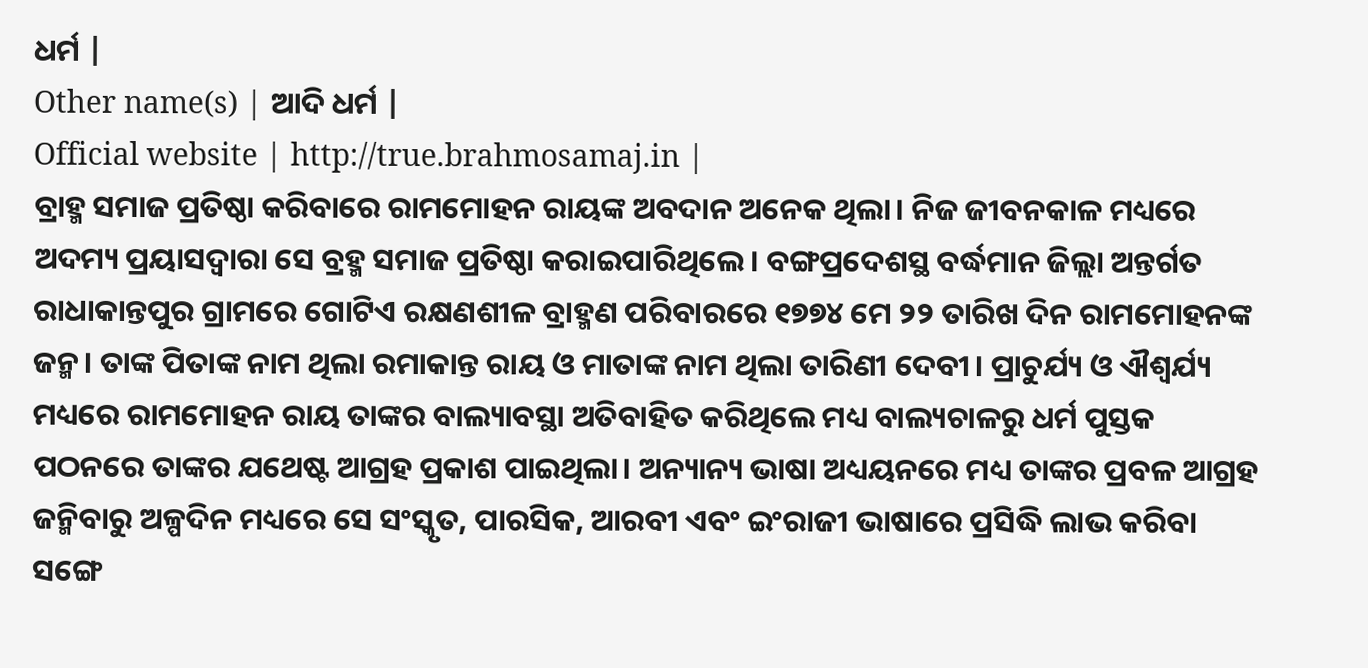ଧର୍ମ |
Other name(s) | ଆଦି ଧର୍ମ |
Official website | http://true.brahmosamaj.in |
ବ୍ରାହ୍ମ ସମାଜ ପ୍ରତିଷ୍ଠା କରିବାରେ ରାମମୋହନ ରାୟଙ୍କ ଅବଦାନ ଅନେକ ଥିଲା। ନିଜ ଜୀବନକାଳ ମଧ୍ୟରେ ଅଦମ୍ୟ ପ୍ରୟାସଦ୍ୱାରା ସେ ବ୍ରହ୍ମ ସମାଜ ପ୍ରତିଷ୍ଠା କରାଇପାରିଥିଲେ। ବଙ୍ଗପ୍ରଦେଶସ୍ଥ ବର୍ଦ୍ଧମାନ ଜିଲ୍ଲା ଅନ୍ତର୍ଗତ ରାଧାକାନ୍ତପୁର ଗ୍ରାମରେ ଗୋଟିଏ ରକ୍ଷଣଶୀଳ ବ୍ରାହ୍ମଣ ପରିବାରରେ ୧୭୭୪ ମେ ୨୨ ତାରିଖ ଦିନ ରାମମୋହନଙ୍କ ଜନ୍ମ। ତାଙ୍କ ପିତାଙ୍କ ନାମ ଥିଲା ରମାକାନ୍ତ ରାୟ ଓ ମାତାଙ୍କ ନାମ ଥିଲା ତାରିଣୀ ଦେବୀ। ପ୍ରାଚୁର୍ଯ୍ୟ ଓ ଐଶ୍ୱର୍ଯ୍ୟ ମଧ୍ୟରେ ରାମମୋହନ ରାୟ ତାଙ୍କର ବାଲ୍ୟାବସ୍ଥା ଅତିବାହିତ କରିଥିଲେ ମଧ୍ୟ ବାଲ୍ୟଚାଳରୁ ଧର୍ମ ପୁସ୍ତକ ପଠନରେ ତାଙ୍କର ଯଥେଷ୍ଟ ଆଗ୍ରହ ପ୍ରକାଶ ପାଇଥିଲା। ଅନ୍ୟାନ୍ୟ ଭାଷା ଅଧ୍ୟୟନରେ ମଧ୍ୟ ତାଙ୍କର ପ୍ରବଳ ଆଗ୍ରହ ଜନ୍ମିବାରୁ ଅଳ୍ପଦିନ ମଧ୍ୟରେ ସେ ସଂସ୍କୃତ, ପାରସିକ, ଆରବୀ ଏବଂ ଇଂରାଜୀ ଭାଷାରେ ପ୍ରସିଦ୍ଧି ଲାଭ କରିବା ସଙ୍ଗେ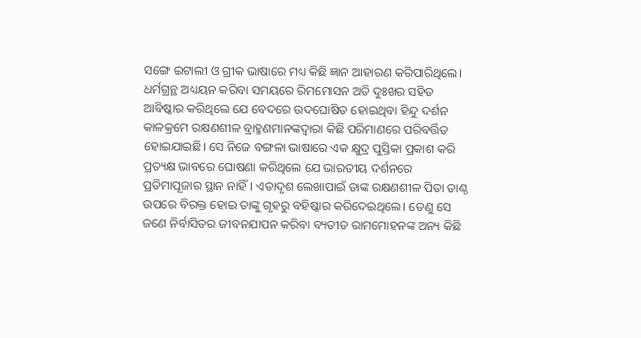ସଙ୍ଗେ ଇଟାଲୀ ଓ ଗ୍ରୀକ ଭାଷାରେ ମଧ୍ୟ କିଛି ଜ୍ଞାନ ଆହାରଣ କରିପାରିଥିଲେ।
ଧର୍ମଗ୍ରନ୍ଥ ଅଧ୍ୟୟନ କରିବା ସମୟରେ ରିମମୋସନ ଅତି ଦୁଃଖର ସହିତ ଆବିଷ୍କାର କରିଥିଲେ ଯେ ବେଦରେ ଉଦଘୋଷିତ ହୋଇଥିବା ହିନ୍ଦୁ ଦର୍ଶନ କାଳକ୍ରମେ ରକ୍ଷଣଶୀଳ ବ୍ରାହ୍ମଣମାନଙ୍କଦ୍ୱାରା କିଛି ପରିମାଣରେ ପରିବର୍ତ୍ତିତ ହୋଇଯାଇଛି। ସେ ନିଜେ ବଙ୍ଗଳା ଭାଷାରେ ଏକ କ୍ଷୁଦ୍ର ପୁସ୍ତିକା ପ୍ରକାଶ କରି ପ୍ରତ୍ୟକ୍ଷ ଭାବରେ ଘୋଷଣା କରିଥିଲେ ଯେ ଭାରତୀୟ ଦର୍ଶନରେ ପ୍ରତିମାପୂଜାର ସ୍ଥାନ ନାହିଁ। ଏତାଦୃଶ ଲେଖାପାଇଁ ତାଙ୍କ ରକ୍ଷଣଶୀଳ ପିତା ତାଣ୍ଠ ଉପରେ ବିରକ୍ତ ହୋଇ ତାଙ୍କୁ ଗୃହରୁ ବହିଷ୍କାର କରିଦେଇଥିଲେ। ତେଣୁ ସେ ଜଣେ ନିର୍ବାସିତର ଜୀବନଯାପନ କରିବା ବ୍ୟତୀତ ରାମମୋହନଙ୍କ ଅନ୍ୟ କିଛି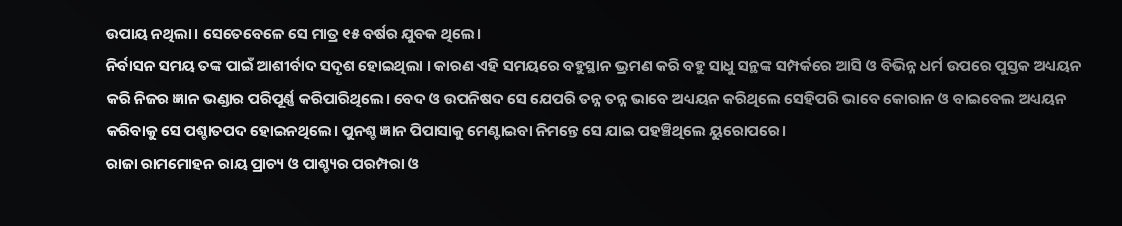ଉପାୟ ନଥିଲା। ସେତେବେଳେ ସେ ମାତ୍ର ୧୫ ବର୍ଷର ଯୁବକ ଥିଲେ।
ନିର୍ବାସନ ସମୟ ତଙ୍କ ପାଇଁ ଆଶୀର୍ବାଦ ସଦୃଶ ହୋଇଥିଲା । କାରଣ ଏହି ସମୟରେ ବହୁସ୍ଥାନ ଭ୍ରମଣ କରି ବହୁ ସାଧୁ ସନ୍ଥଙ୍କ ସମ୍ପର୍କରେ ଆସି ଓ ବିଭିନ୍ନ ଧର୍ମ ଉପରେ ପୁସ୍ତକ ଅଧ୍ୟୟନ କରି ନିଜର ଜ୍ଞାନ ଭଣ୍ଡାର ପରିପୂର୍ଣ୍ଣ କରିପାରିଥିଲେ। ବେଦ ଓ ଉପନିଷଦ ସେ ଯେପରି ତନ୍ନ ତନ୍ନ ଭାବେ ଅଧ୍ୟୟନ କରିଥିଲେ ସେହିପରି ଭାବେ କୋରାନ ଓ ବାଇବେଲ ଅଧ୍ୟୟନ କରିବାକୁ ସେ ପଶ୍ଚାତପଦ ହୋଇନଥିଲେ। ପୁନଶ୍ଚ ଜ୍ଞାନ ପିପାସାକୁ ମେଣ୍ଟାଇବା ନିମନ୍ତେ ସେ ଯାଇ ପହଞ୍ଚିଥିଲେ ୟୁରୋପରେ।
ରାଜା ରାମମୋହନ ରାୟ ପ୍ରାଚ୍ୟ ଓ ପାଶ୍ଚ୍ୟର ପରମ୍ପରା ଓ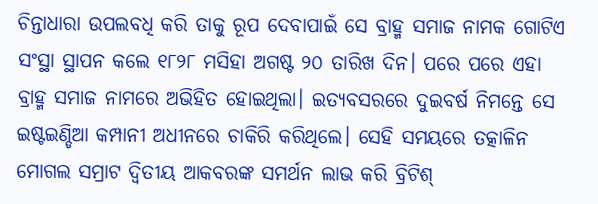ଚିନ୍ତାଧାରା ଉପଲବଧି କରି ତାକୁ ରୂପ ଦେବାପାଇଁ ସେ ବ୍ରାହ୍ମ ସମାଜ ନାମକ ଗୋଟିଏ ସଂସ୍ଥା ସ୍ଥାପନ କଲେ ୧୮୨୮ ମସିହା ଅଗଷ୍ଟ ୨୦ ତାରିଖ ଦିନ। ପରେ ପରେ ଏହା ବ୍ରାହ୍ମ ସମାଜ ନାମରେ ଅଭିହିତ ହୋଇଥିଲା। ଇତ୍ୟବସରରେ ଦୁଇବର୍ଷ ନିମନ୍ତେ ସେ ଇଷ୍ଟଇଣ୍ଡିଆ କମ୍ପାନୀ ଅଧୀନରେ ଚାକିରି କରିଥିଲେ। ସେହି ସମୟରେ ତତ୍କାଳିନ ମୋଗଲ ସମ୍ରାଟ ଦ୍ୱିତୀୟ ଆକବରଙ୍କ ସମର୍ଥନ ଲାଭ କରି ବ୍ରିଟିଶ୍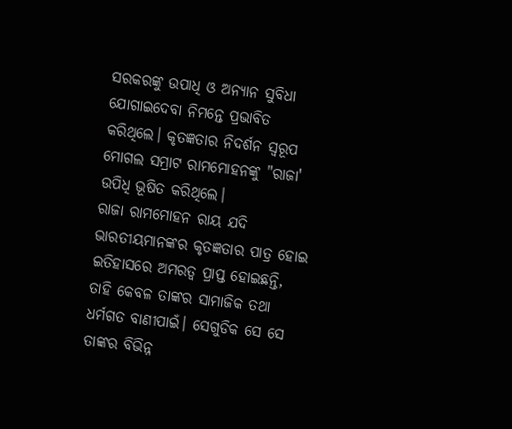ସରକରଙ୍କୁ ଉପାଧି ଓ ଅନ୍ୟାନ ସୁବିଧା ଯୋଗାଇଦେବା ନିମନ୍ତେ ପ୍ରଭାବିତ କରିଥିଲେ। କୃତଜ୍ଞତାର ନିଦର୍ଶନ ସ୍ୱରୂପ ମୋଗଲ ସମ୍ରାଟ ରାମମୋହନଙ୍କୁ "ରାଜା' ଉପିଧି ଭୂଷିତ କରିଥିଲେ।
ରାଜା ରାମମୋହନ ରାୟ ଯଦି ଭାରତୀୟମାନଙ୍କର କୃତଜ୍ଞତାର ପାତ୍ର ହୋଇ ଇତିହାସରେ ଅମରତ୍ୱ ପ୍ରାପ୍ତ ହୋଇଛନ୍ତି, ତାହି କେବଳ ତାଙ୍କର ସାମାଜିକ ତଥା ଧର୍ମଗତ ବାଣୀପାଇଁ। ସେଗୁଡିକ ସେ ସେ ତାଙ୍କର ବିଭିନ୍ନ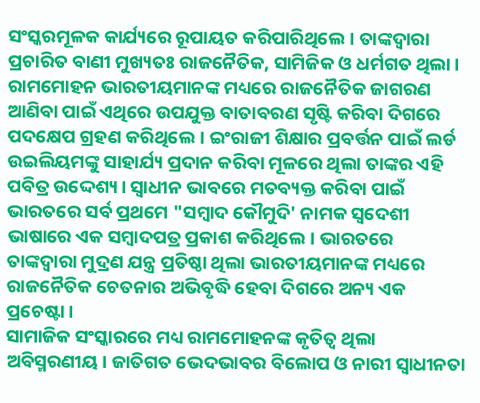ସଂସ୍କରମୂଳକ କାର୍ଯ୍ୟରେ ରୂପାୟତ କରିପାରିଥିଲେ। ତାଙ୍କଦ୍ୱାରା ପ୍ରଚାରିତ ବାଣୀ ମୁଖ୍ୟତଃ ରାଜନୈତିକ, ସାମିଜିକ ଓ ଧର୍ମଗତ ଥିଲା।
ରାମମୋହନ ଭାରତୀୟମାନଙ୍କ ମଧ୍ୟରେ ରାଜନୈତିକ ଜାଗରଣ ଆଣିବା ପାଇଁ ଏଥିରେ ଉପଯୁକ୍ତ ବାତାବରଣ ସୃଷ୍ଟି କରିବା ଦିଗରେ ପଦକ୍ଷେପ ଗ୍ରହଣ କରିଥିଲେ। ଇଂରାଜୀ ଶିକ୍ଷାର ପ୍ରବର୍ତ୍ତନ ପାଇଁ ଲର୍ଡ ଉଇଲିୟମଙ୍କୁ ସାହାର୍ଯ୍ୟ ପ୍ରଦାନ କରିବା ମୂଳରେ ଥିଲା ତାଙ୍କର ଏହି ପବିତ୍ର ଉଦ୍ଦେଶ୍ୟ। ସ୍ୱାଧୀନ ଭାବରେ ମତବ୍ୟକ୍ତ କରିବା ପାଇଁ ଭାରତରେ ସର୍ବ ପ୍ରଥମେ "ସମ୍ବାଦ କୌମୁଦି' ନାମକ ସ୍ୱଦେଶୀ ଭାଷାରେ ଏକ ସମ୍ବାଦପତ୍ର ପ୍ରକାଶ କରିଥିଲେ। ଭାରତରେ ତାଙ୍କଦ୍ୱାରା ମୁଦ୍ରଣ ଯନ୍ତ୍ର ପ୍ରତିଷ୍ଠା ଥିଲା ଭାରତୀୟମାନଙ୍କ ମଧ୍ୟରେ ରାଜନୈତିକ ଚେତନାର ଅଭିବୃଦ୍ଧି ହେବା ଦିଗରେ ଅନ୍ୟ ଏକ ପ୍ରଚେଷ୍ଟା।
ସାମାଜିକ ସଂସ୍କାରରେ ମଧ୍ୟ ରାମମୋହନଙ୍କ କୃତିତ୍ୱ ଥିଲା ଅବିସ୍ମରଣୀୟ। ଜାତିଗତ ଭେଦଭାବର ବିଲୋପ ଓ ନାରୀ ସ୍ୱାଧୀନତା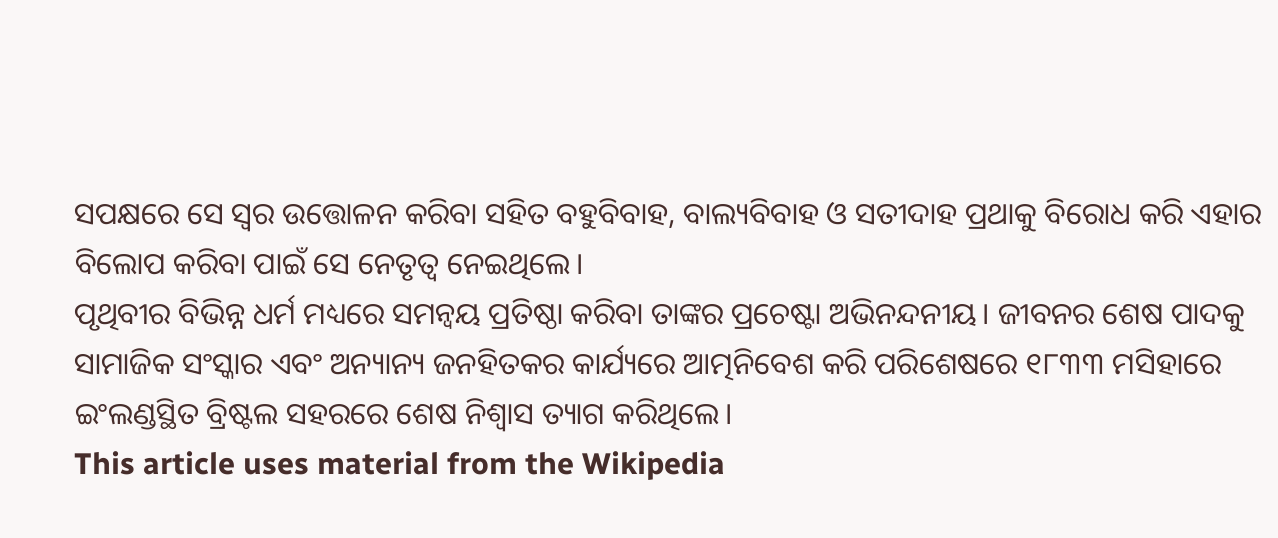ସପକ୍ଷରେ ସେ ସ୍ୱର ଉତ୍ତୋଳନ କରିବା ସହିତ ବହୁବିବାହ, ବାଲ୍ୟବିବାହ ଓ ସତୀଦାହ ପ୍ରଥାକୁ ବିରୋଧ କରି ଏହାର ବିଲୋପ କରିବା ପାଇଁ ସେ ନେତୃତ୍ୱ ନେଇଥିଲେ।
ପୃଥିବୀର ବିଭିନ୍ନ ଧର୍ମ ମଧ୍ୟରେ ସମନ୍ୱୟ ପ୍ରତିଷ୍ଠା କରିବା ତାଙ୍କର ପ୍ରଚେଷ୍ଟା ଅଭିନନ୍ଦନୀୟ। ଜୀବନର ଶେଷ ପାଦକୁ ସାମାଜିକ ସଂସ୍କାର ଏବଂ ଅନ୍ୟାନ୍ୟ ଜନହିତକର କାର୍ଯ୍ୟରେ ଆତ୍ମନିବେଶ କରି ପରିଶେଷରେ ୧୮୩୩ ମସିହାରେ ଇଂଲଣ୍ଡସ୍ଥିତ ବ୍ରିଷ୍ଟଲ ସହରରେ ଶେଷ ନିଶ୍ୱାସ ତ୍ୟାଗ କରିଥିଲେ।
This article uses material from the Wikipedia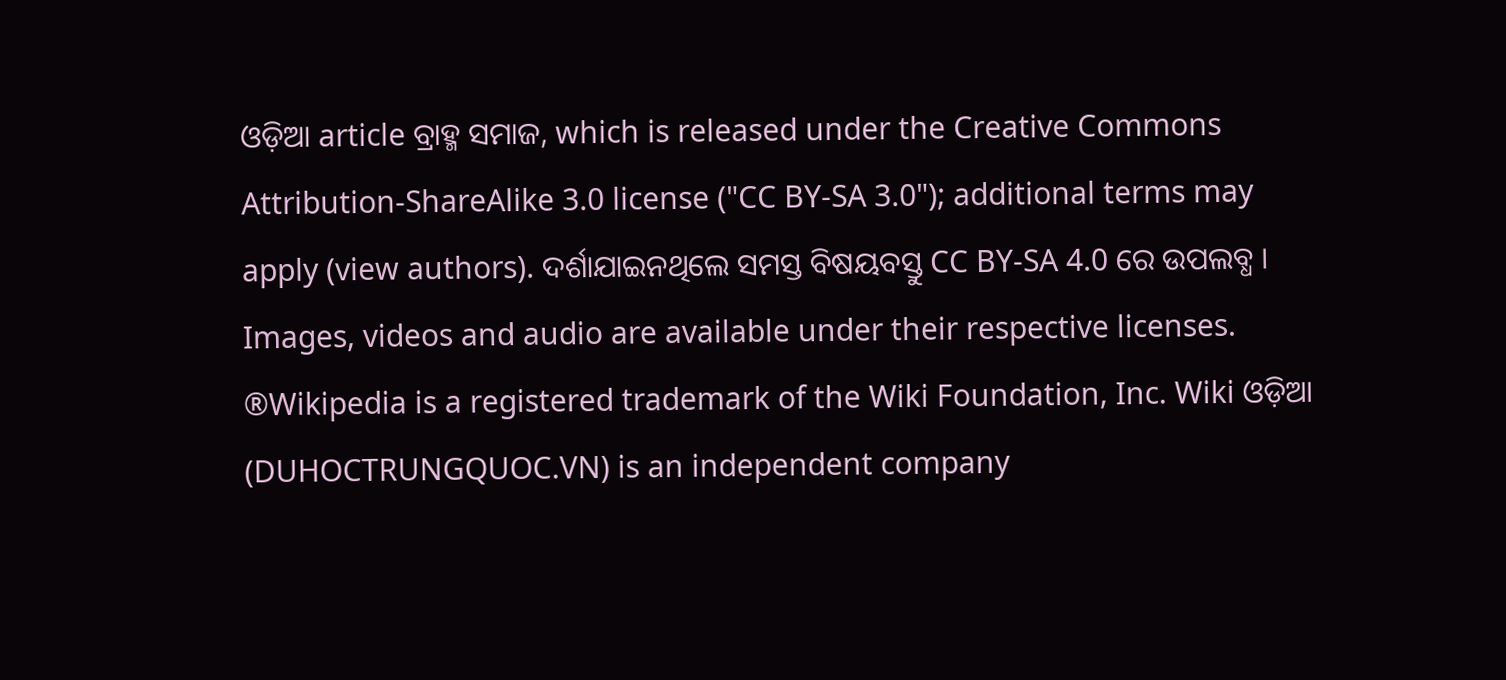ଓଡ଼ିଆ article ବ୍ରାହ୍ମ ସମାଜ, which is released under the Creative Commons Attribution-ShareAlike 3.0 license ("CC BY-SA 3.0"); additional terms may apply (view authors). ଦର୍ଶାଯାଇନଥିଲେ ସମସ୍ତ ବିଷୟବସ୍ତୁ CC BY-SA 4.0 ରେ ଉପଲବ୍ଧ । Images, videos and audio are available under their respective licenses.
®Wikipedia is a registered trademark of the Wiki Foundation, Inc. Wiki ଓଡ଼ିଆ (DUHOCTRUNGQUOC.VN) is an independent company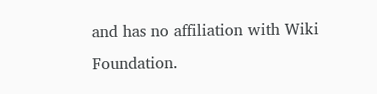and has no affiliation with Wiki Foundation.